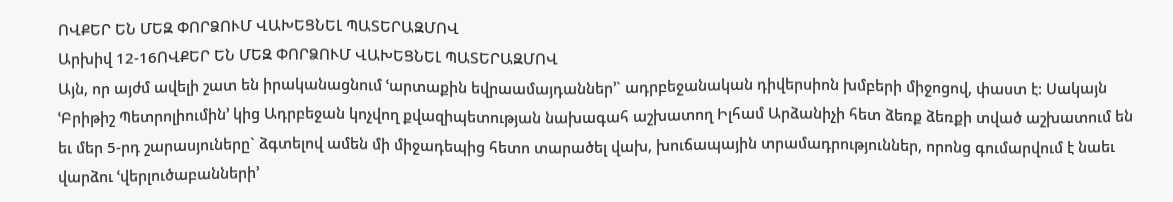ՈՎՔԵՐ ԵՆ ՄԵԶ ՓՈՐՁՈՒՄ ՎԱԽԵՑՆԵԼ ՊԱՏԵՐԱԶՄՈՎ
Արխիվ 12-16ՈՎՔԵՐ ԵՆ ՄԵԶ ՓՈՐՁՈՒՄ ՎԱԽԵՑՆԵԼ ՊԱՏԵՐԱԶՄՈՎ
Այն, որ այժմ ավելի շատ են իրականացնում ՙարտաքին եվրաամայդաններ՚` ադրբեջանական դիվերսիոն խմբերի միջոցով, փաստ է: Սակայն ՙԲրիթիշ Պետրոլիումին՚ կից Ադրբեջան կոչվող քվազիպետության նախագահ աշխատող Իլհամ Արձանիչի հետ ձեռք ձեռքի տված աշխատում են եւ մեր 5-րդ շարասյուները` ձգտելով ամեն մի միջադեպից հետո տարածել վախ, խուճապային տրամադրություններ, որոնց գումարվում է նաեւ վարձու ՙվերլուծաբանների՚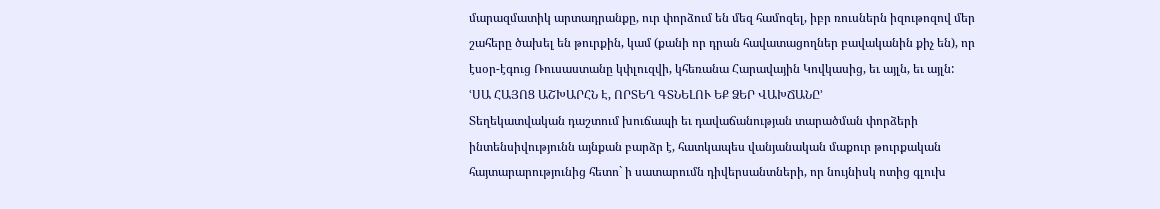մարազմատիկ արտադրանքը, ուր փորձում են մեզ համոզել, իբր ռուսներն իզութոզով մեր շահերը ծախել են թուրքին, կամ (քանի որ դրան հավատացողներ բավականին քիչ են), որ էսօր-էգուց Ռուսաստանը կփլուզվի, կհեռանա Հարավային Կովկասից, եւ այլն, եւ այլն:
ՙՍԱ ՀԱՅՈՑ ԱՇԽԱՐՀՆ Է, ՈՐՏԵՂ ԳՏՆԵԼՈՒ ԵՔ ՁԵՐ ՎԱԽՃԱՆԸ՚
Տեղեկատվական դաշտում խուճապի եւ դավաճանության տարածման փորձերի ինտենսիվությունն այնքան բարձր է, հատկապես վանյանական մաքուր թուրքական հայտարարությունից հետո` ի սատարումն դիվերսանտների, որ նույնիսկ ոտից գլուխ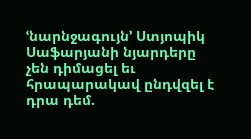ՙնարնջագույն՚ Ստյոպիկ Սաֆարյանի նյարդերը չեն դիմացել եւ հրապարակավ ընդվզել է դրա դեմ.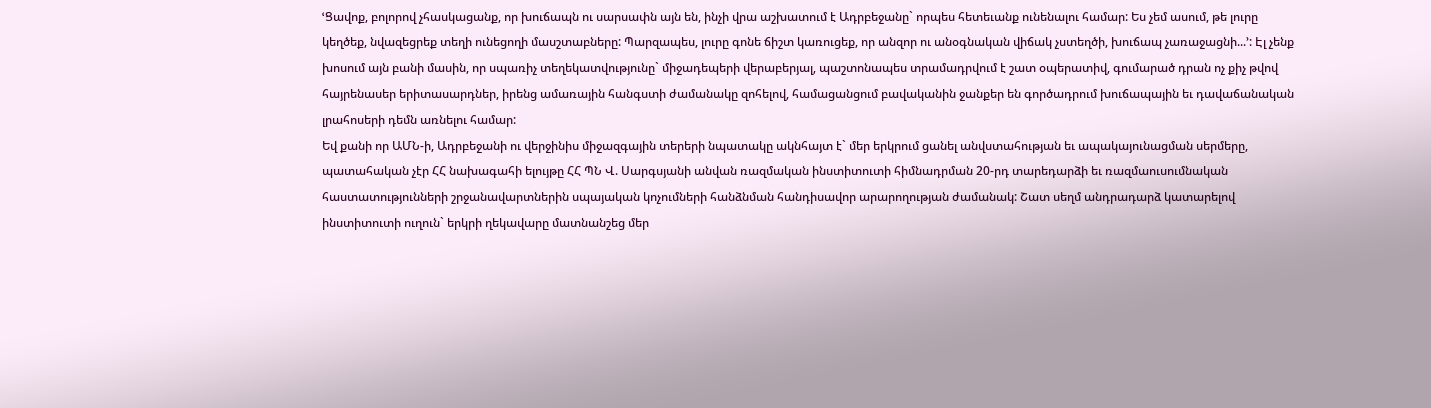ՙՑավոք, բոլորով չհասկացանք, որ խուճապն ու սարսափն այն են, ինչի վրա աշխատում է Ադրբեջանը` որպես հետեւանք ունենալու համար: Ես չեմ ասում, թե լուրը կեղծեք, նվազեցրեք տեղի ունեցողի մասշտաբները: Պարզապես, լուրը գոնե ճիշտ կառուցեք, որ անզոր ու անօգնական վիճակ չստեղծի, խուճապ չառաջացնի...՚: Էլ չենք խոսում այն բանի մասին, որ սպառիչ տեղեկատվությունը` միջադեպերի վերաբերյալ, պաշտոնապես տրամադրվում է շատ օպերատիվ, գումարած դրան ոչ քիչ թվով հայրենասեր երիտասարդներ, իրենց ամառային հանգստի ժամանակը զոհելով, համացանցում բավականին ջանքեր են գործադրում խուճապային եւ դավաճանական լրահոսերի դեմն առնելու համար:
Եվ քանի որ ԱՄՆ-ի, Ադրբեջանի ու վերջինիս միջազգային տերերի նպատակը ակնհայտ է` մեր երկրում ցանել անվստահության եւ ապակայունացման սերմերը, պատահական չէր ՀՀ նախագահի ելույթը ՀՀ ՊՆ Վ. Սարգսյանի անվան ռազմական ինստիտուտի հիմնադրման 20-րդ տարեդարձի եւ ռազմաուսումնական հաստատությունների շրջանավարտներին սպայական կոչումների հանձնման հանդիսավոր արարողության ժամանակ: Շատ սեղմ անդրադարձ կատարելով ինստիտուտի ուղուն` երկրի ղեկավարը մատնանշեց մեր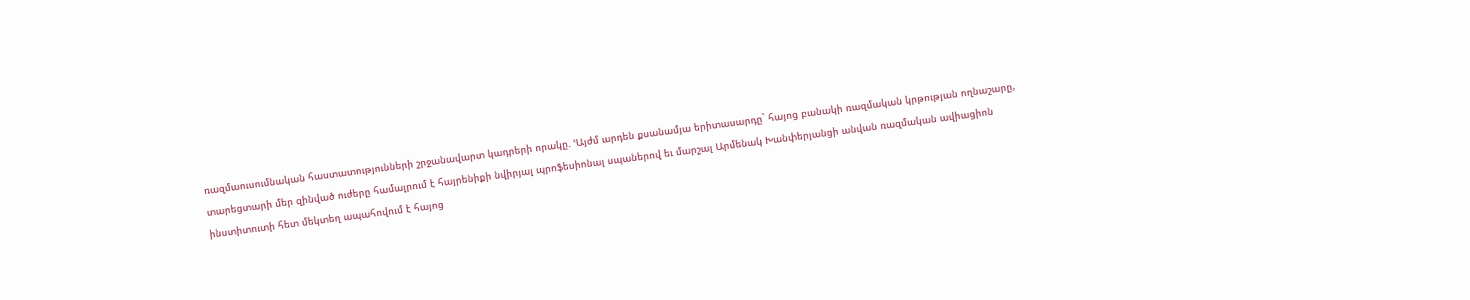ռազմաուսումնական հաստատությունների շրջանավարտ կադրերի որակը. ՙԱյժմ արդեն քսանամյա երիտասարդը` հայոց բանակի ռազմական կրթության ողնաշարը, տարեցտարի մեր զինված ուժերը համալրում է հայրենիքի նվիրյալ պրոֆեսիոնալ սպաներով եւ մարշալ Արմենակ Խանփերյանցի անվան ռազմական ավիացիոն ինստիտուտի հետ մեկտեղ ապահովում է հայոց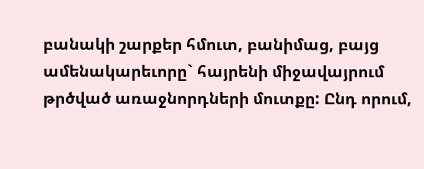բանակի շարքեր հմուտ, բանիմաց, բայց ամենակարեւորը` հայրենի միջավայրում թրծված առաջնորդների մուտքը: Ընդ որում,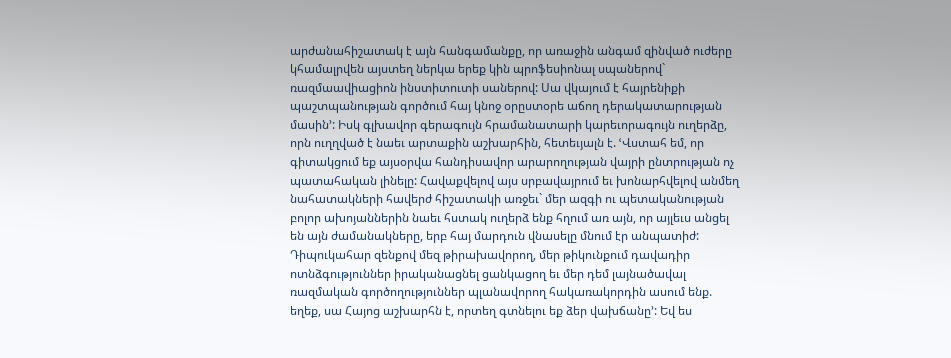արժանահիշատակ է այն հանգամանքը, որ առաջին անգամ զինված ուժերը կհամալրվեն այստեղ ներկա երեք կին պրոֆեսիոնալ սպաներով` ռազմաավիացիոն ինստիտուտի սաներով: Սա վկայում է հայրենիքի պաշտպանության գործում հայ կնոջ օրըստօրե աճող դերակատարության մասին՚: Իսկ գլխավոր գերագույն հրամանատարի կարեւորագույն ուղերձը, որն ուղղված է նաեւ արտաքին աշխարհին, հետեւյալն է. ՙՎստահ եմ, որ գիտակցում եք այսօրվա հանդիսավոր արարողության վայրի ընտրության ոչ պատահական լինելը: Հավաքվելով այս սրբավայրում եւ խոնարհվելով անմեղ նահատակների հավերժ հիշատակի առջեւ` մեր ազգի ու պետականության բոլոր ախոյաններին նաեւ հստակ ուղերձ ենք հղում առ այն, որ այլեւս անցել են այն ժամանակները, երբ հայ մարդուն վնասելը մնում էր անպատիժ: Դիպուկահար զենքով մեզ թիրախավորող, մեր թիկունքում դավադիր ոտնձգություններ իրականացնել ցանկացող եւ մեր դեմ լայնածավալ ռազմական գործողություններ պլանավորող հակառակորդին ասում ենք. եղեք, սա Հայոց աշխարհն է, որտեղ գտնելու եք ձեր վախճանը՚: Եվ ես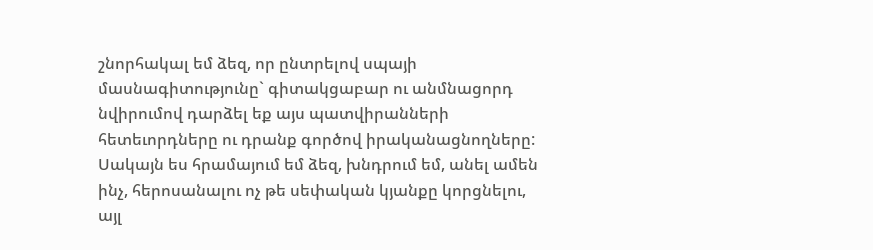շնորհակալ եմ ձեզ, որ ընտրելով սպայի մասնագիտությունը` գիտակցաբար ու անմնացորդ նվիրումով դարձել եք այս պատվիրանների հետեւորդները ու դրանք գործով իրականացնողները: Սակայն ես հրամայում եմ ձեզ, խնդրում եմ, անել ամեն ինչ, հերոսանալու ոչ թե սեփական կյանքը կորցնելու, այլ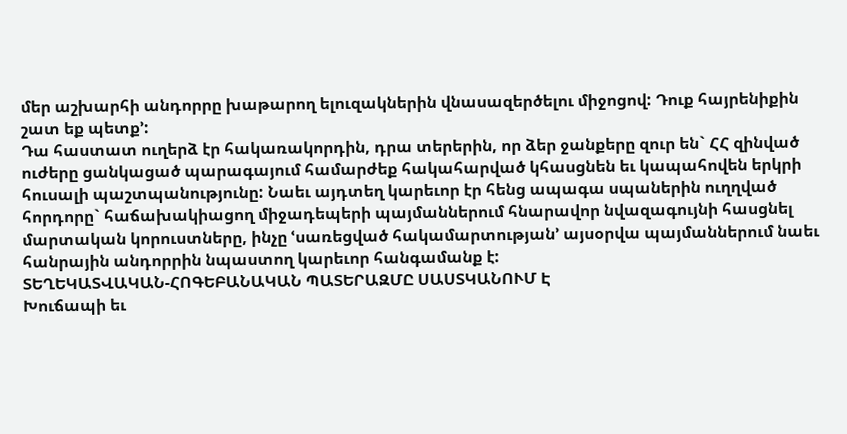մեր աշխարհի անդորրը խաթարող ելուզակներին վնասազերծելու միջոցով: Դուք հայրենիքին շատ եք պետք՚:
Դա հաստատ ուղերձ էր հակառակորդին, դրա տերերին, որ ձեր ջանքերը զուր են` ՀՀ զինված ուժերը ցանկացած պարագայում համարժեք հակահարված կհասցնեն եւ կապահովեն երկրի հուսալի պաշտպանությունը: Նաեւ այդտեղ կարեւոր էր հենց ապագա սպաներին ուղղված հորդորը` հաճախակիացող միջադեպերի պայմաններում հնարավոր նվազագույնի հասցնել մարտական կորուստները, ինչը ՙսառեցված հակամարտության՚ այսօրվա պայմաններում նաեւ հանրային անդորրին նպաստող կարեւոր հանգամանք է:
ՏԵՂԵԿԱՏՎԱԿԱՆ-ՀՈԳԵԲԱՆԱԿԱՆ ՊԱՏԵՐԱԶՄԸ ՍԱՍՏԿԱՆՈՒՄ Է
Խուճապի եւ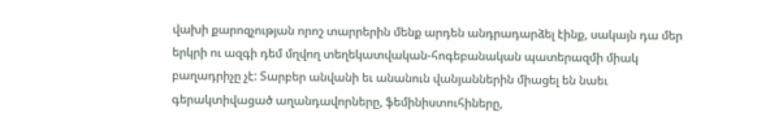վախի քարոզչության որոշ տարրերին մենք արդեն անդրադարձել էինք, սակայն դա մեր երկրի ու ազգի դեմ մղվող տեղեկատվական-հոգեբանական պատերազմի միակ բաղադրիչը չէ: Տարբեր անվանի եւ անանուն վանյաններին միացել են նաեւ գերակտիվացած աղանդավորները, ֆեմինիստուհիները,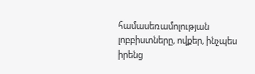համասեռամոլության լոբբիստները, ովքեր, ինչպես իրենց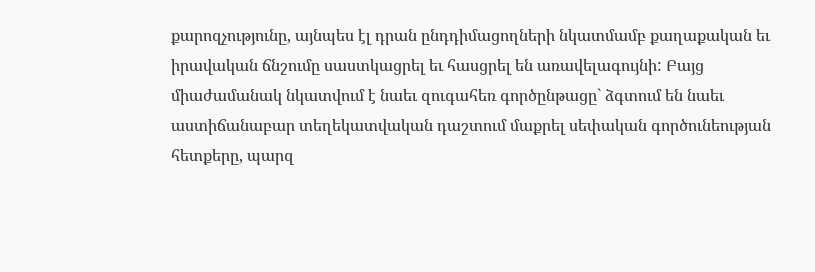քարոզչությունը, այնպես էլ դրան ընդդիմացողների նկատմամբ քաղաքական եւ իրավական ճնշումը սաստկացրել եւ հասցրել են առավելագույնի: Բայց միաժամանակ նկատվում է նաեւ զուգահեռ գործընթացը` ձգտում են նաեւ աստիճանաբար տեղեկատվական դաշտում մաքրել սեփական գործունեության հետքերը, պարզ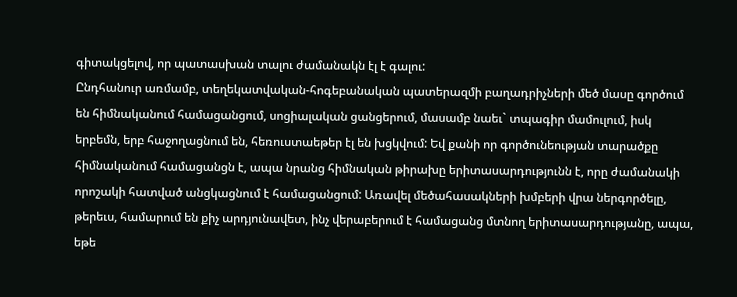գիտակցելով, որ պատասխան տալու ժամանակն էլ է գալու:
Ընդհանուր առմամբ, տեղեկատվական-հոգեբանական պատերազմի բաղադրիչների մեծ մասը գործում են հիմնականում համացանցում, սոցիալական ցանցերում, մասամբ նաեւ` տպագիր մամուլում, իսկ երբեմն, երբ հաջողացնում են, հեռուստաեթեր էլ են խցկվում: Եվ քանի որ գործունեության տարածքը հիմնականում համացանցն է, ապա նրանց հիմնական թիրախը երիտասարդությունն է, որը ժամանակի որոշակի հատված անցկացնում է համացանցում: Առավել մեծահասակների խմբերի վրա ներգործելը, թերեւս, համարում են քիչ արդյունավետ, ինչ վերաբերում է համացանց մտնող երիտասարդությանը, ապա, եթե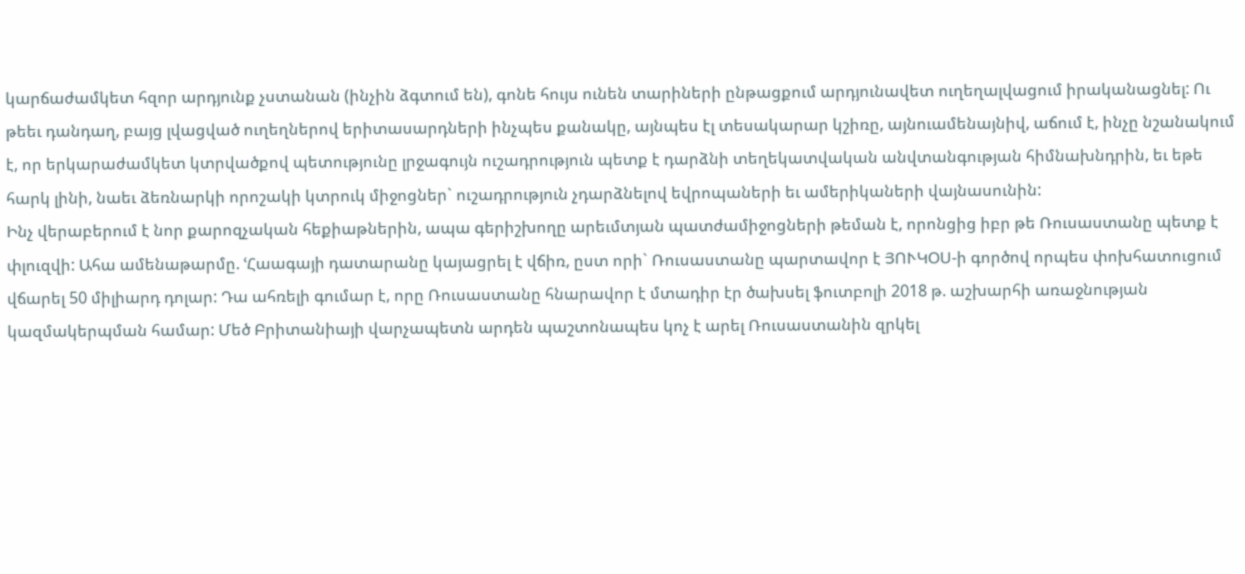կարճաժամկետ հզոր արդյունք չստանան (ինչին ձգտում են), գոնե հույս ունեն տարիների ընթացքում արդյունավետ ուղեղալվացում իրականացնել: Ու թեեւ դանդաղ, բայց լվացված ուղեղներով երիտասարդների ինչպես քանակը, այնպես էլ տեսակարար կշիռը, այնուամենայնիվ, աճում է, ինչը նշանակում է, որ երկարաժամկետ կտրվածքով պետությունը լրջագույն ուշադրություն պետք է դարձնի տեղեկատվական անվտանգության հիմնախնդրին, եւ եթե հարկ լինի, նաեւ ձեռնարկի որոշակի կտրուկ միջոցներ` ուշադրություն չդարձնելով եվրոպաների եւ ամերիկաների վայնասունին:
Ինչ վերաբերում է նոր քարոզչական հեքիաթներին, ապա գերիշխողը արեւմտյան պատժամիջոցների թեման է, որոնցից իբր թե Ռուսաստանը պետք է փլուզվի: Ահա ամենաթարմը. ՙՀաագայի դատարանը կայացրել է վճիռ, ըստ որի` Ռուսաստանը պարտավոր է ՅՈՒԿՕՍ-ի գործով որպես փոխհատուցում վճարել 50 միլիարդ դոլար: Դա ահռելի գումար է, որը Ռուսաստանը հնարավոր է մտադիր էր ծախսել ֆուտբոլի 2018 թ. աշխարհի առաջնության կազմակերպման համար: Մեծ Բրիտանիայի վարչապետն արդեն պաշտոնապես կոչ է արել Ռուսաստանին զրկել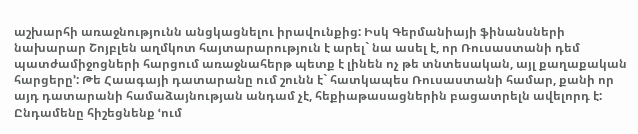աշխարհի առաջնությունն անցկացնելու իրավունքից: Իսկ Գերմանիայի ֆինանսների նախարար Շոյբլեն աղմկոտ հայտարարություն է արել` նա ասել է, որ Ռուսաստանի դեմ պատժամիջոցների հարցում առաջնահերթ պետք է լինեն ոչ թե տնտեսական, այլ քաղաքական հարցերը՚: Թե Հաագայի դատարանը ում շունն է` հատկապես Ռուսաստանի համար, քանի որ այդ դատարանի համաձայնության անդամ չէ, հեքիաթասացներին բացատրելն ավելորդ է: Ընդամենը հիշեցնենք ՙում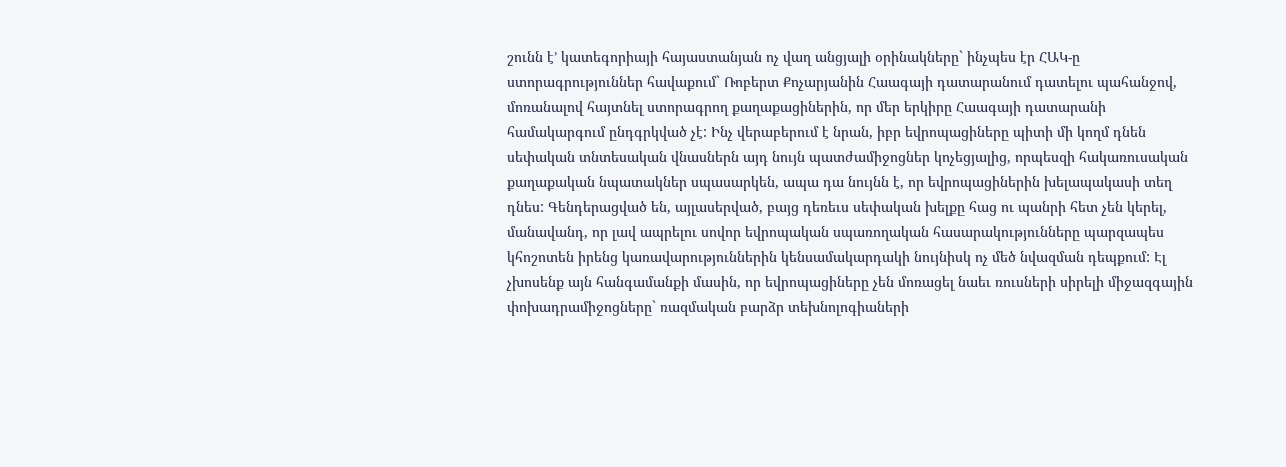շունն է՚ կատեգորիայի հայաստանյան ոչ վաղ անցյալի օրինակները` ինչպես էր ՀԱԿ-ը ստորագրություններ հավաքում` Ռոբերտ Քոչարյանին Հաագայի դատարանում դատելու պահանջով, մոռանալով հայտնել ստորագրող քաղաքացիներին, որ մեր երկիրը Հաագայի դատարանի համակարգում ընդգրկված չէ: Ինչ վերաբերում է նրան, իբր եվրոպացիները պիտի մի կողմ դնեն սեփական տնտեսական վնասներն այդ նույն պատժամիջոցներ կոչեցյալից, որպեսզի հակառուսական քաղաքական նպատակներ սպասարկեն, ապա դա նույնն է, որ եվրոպացիներին խելապակասի տեղ դնես: Գենդերացված են, այլասերված, բայց դեռեւս սեփական խելքը հաց ու պանրի հետ չեն կերել, մանավանդ, որ լավ ապրելու սովոր եվրոպական սպառողական հասարակությունները պարզապես կհոշոտեն իրենց կառավարություններին կենսամակարդակի նույնիսկ ոչ մեծ նվազման դեպքում: Էլ չխոսենք այն հանգամանքի մասին, որ եվրոպացիները չեն մոռացել նաեւ ռուսների սիրելի միջազգային փոխադրամիջոցները` ռազմական բարձր տեխնոլոգիաների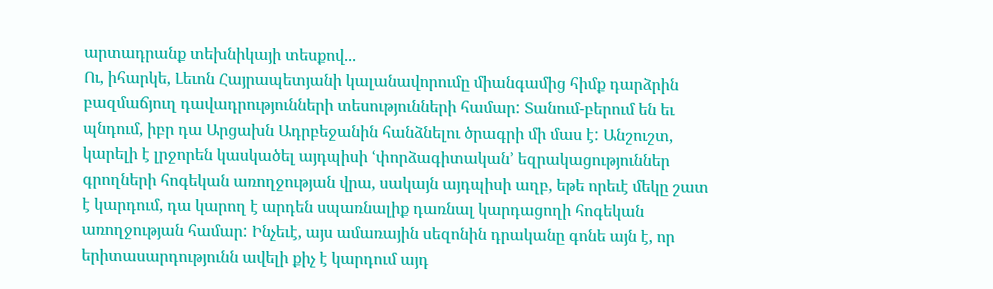արտադրանք տեխնիկայի տեսքով...
Ու, իհարկե, Լեւոն Հայրապետյանի կալանավորումը միանգամից հիմք դարձրին բազմաճյուղ դավադրությունների տեսությունների համար: Տանում-բերում են եւ պնդում, իբր դա Արցախն Ադրբեջանին հանձնելու ծրագրի մի մաս է: Անշուշտ, կարելի է լրջորեն կասկածել այդպիսի ՙփորձագիտական՚ եզրակացություններ գրողների հոգեկան առողջության վրա, սակայն այդպիսի աղբ, եթե որեւէ մեկը շատ է կարդում, դա կարող է արդեն սպառնալիք դառնալ կարդացողի հոգեկան առողջության համար: Ինչեւէ, այս ամառային սեզոնին դրականը գոնե այն է, որ երիտասարդությունն ավելի քիչ է կարդում այդ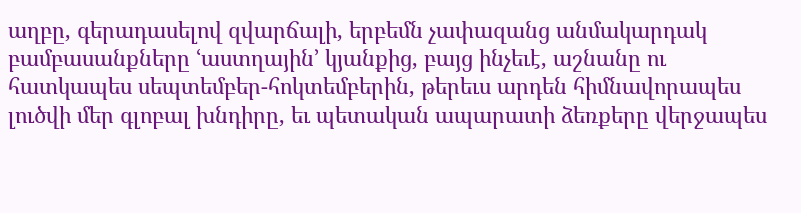աղբը, գերադասելով զվարճալի, երբեմն չափազանց անմակարդակ բամբասանքները ՙաստղային՚ կյանքից, բայց ինչեւէ, աշնանը ու հատկապես սեպտեմբեր-հոկտեմբերին, թերեւս արդեն հիմնավորապես լուծվի մեր գլոբալ խնդիրը, եւ պետական ապարատի ձեռքերը վերջապես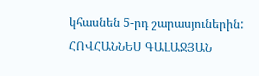կհասնեն 5-րդ շարասյուներին:
ՀՈՎՀԱՆՆԵՍ ԳԱԼԱՋՅԱՆ